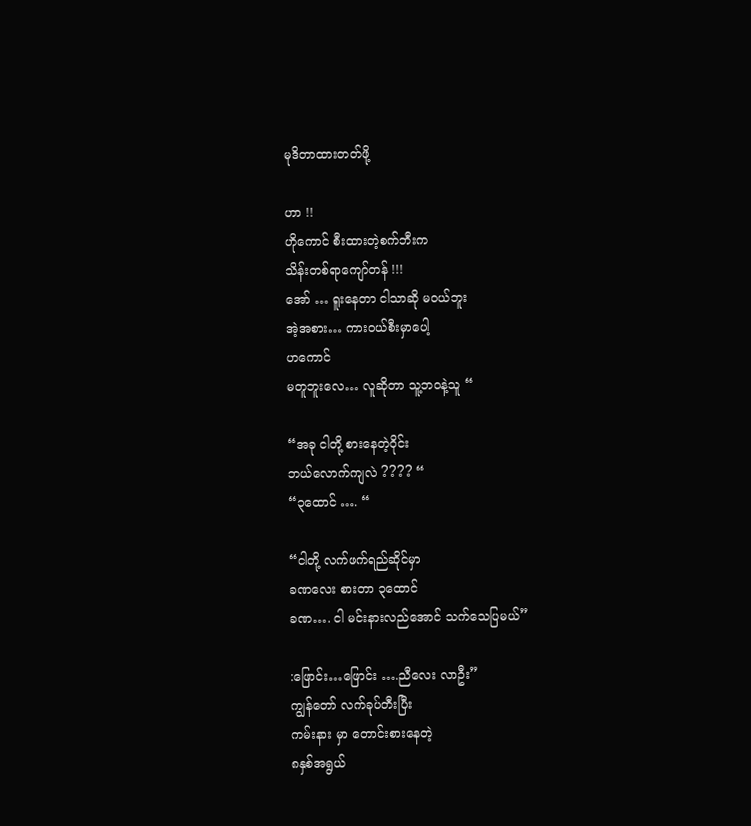မုဒိတာထားတတ်ဖို့

ဟာ !!
ဟိုကောင် စီးထားတဲ့စက်ဘီးက
သိန်းတစ်ရာကျော်တန် !!!
အော် … ရူးနေတာ ငါသာဆို မဝယ်ဘူး
အဲ့အစား… ကားဝယ်စီးမှာပေါ့
ဟကောင်
မတူဘူးလေ… လူဆိုတာ သူ့ဘဝနဲ့သူ “

“အခု ငါတို့ စားနေတဲ့ဝိုင်း
ဘယ်လောက်ကျလဲ ???? “
“၃ထောင် …. “

“ငါတို့ လက်ဖက်ရည်ဆိုင်မှာ
ခဏလေး စားတာ ၃ထောင်
ခဏ…. ငါ မင်းနားလည်အောင် သက်သေပြမယ်”

:ဖြောင်း…ဖြောင်း ….ညီလေး လာဦး”
ကျွန်တော် လက်ခုပ်တီးပြီး
ကမ်းနား မှာ တောင်းစားနေတဲ့
၈နှစ်အရွယ်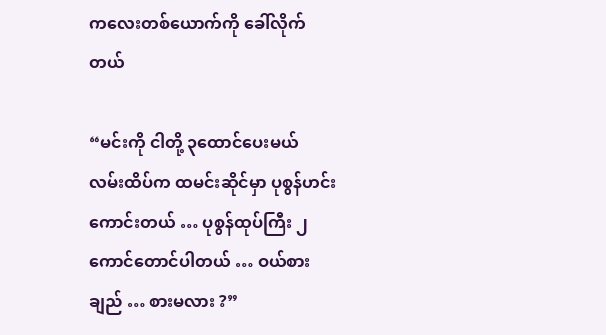ကလေးတစ်ယောက်ကို ခေါ်လိုက်တယ်

“မင်းကို ငါတို့ ၃ထောင်ပေးမယ်
လမ်းထိပ်က ထမင်းဆိုင်မှာ ပုစွန်ဟင်းကောင်းတယ် … ပုစွန်ထုပ်ကြီး ၂ကောင်တောင်ပါတယ် … ဝယ်စားချည် … စားမလား ?”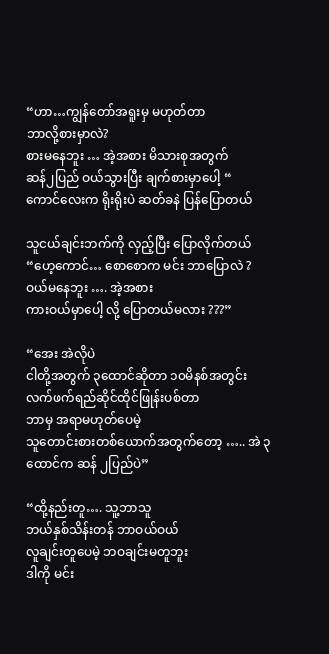“ဟာ…ကျွန်တော်အရူးမှ မဟုတ်တာ
ဘာလို့စားမှာလဲ?
စားမနေဘူး … အဲ့အစား မိသားစုအတွက်
ဆန်၂ပြည် ဝယ်သွားပြီး ချက်စားမှာပေါ့ “
ကောင်လေးက ရိုးရိုးပဲ ဆတ်ခနဲ ပြန်ပြောတယ်

သူငယ်ချင်းဘက်ကို လှည့်ပြီး ပြောလိုက်တယ်
“ဟေ့ကောင်… စောစောက မင်း ဘာပြောလဲ ?
ဝယ်မနေဘူး …. အဲ့အစား
ကားဝယ်မှာပေါ့ လို့ ပြောတယ်မလား ???”

“အေး အဲလိုပဲ
ငါတို့အတွက် ၃ထောင်ဆိုတာ ၁၀မိနစ်အတွင်း လက်ဖက်ရည်ဆိုင်ထိုင်ဖြုန်းပစ်တာ
ဘာမှ အရာမဟုတ်ပေမဲ့
သူတောင်းစားတစ်ယောက်အတွက်တော့ ….. အဲ ၃ထောင်က ဆန် ၂ပြည်ပဲ”

“ထို့နည်းတူ…. သူ့ဘာသူ
ဘယ်နှစ်သိန်းတန် ဘာဝယ်ဝယ်
လူချင်းတူပေမဲ့ ဘဝချင်းမတူဘူး
ဒါကို မင်း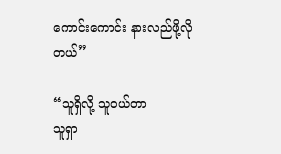ကောင်းကောင်း နားလည်ဖို့လိုတယ်”

“သူရှိလို့ သူဝယ်တာ
သူရှာ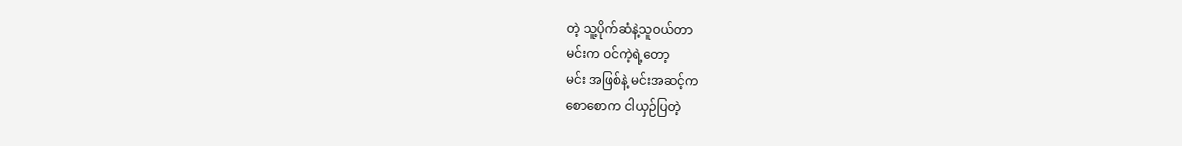တဲ့ သူ့ပိုက်ဆံနဲ့သူဝယ်တာ
မင်းက ဝင်ကဲ့ရဲ့တော့
မင်း အဖြစ်နဲ့ မင်းအဆင့်က
စောစောက ငါယှဉ်ပြတဲ့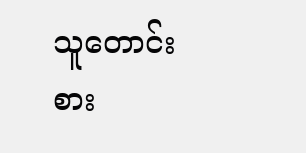သူတောင်းစား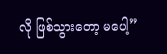လို ဖြစ်သွားတော့ မပေါ့”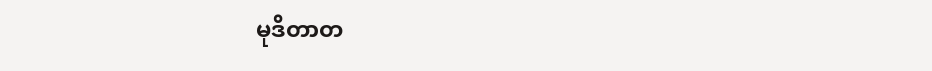မုဒိတာတ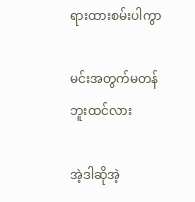ရားထားစမ်းပါကွာ

မင်းအတွက်မတန်ဘူးထင်လား

အဲ့ဒါဆိုအဲ့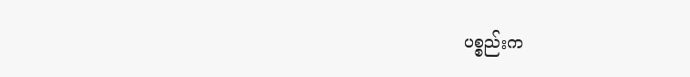ပစ္စည်းက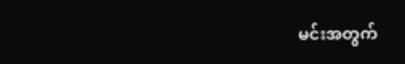မင်းအတွက်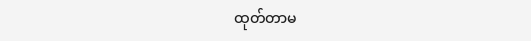ထုတ်တာမ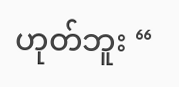ဟုတ်ဘူး “